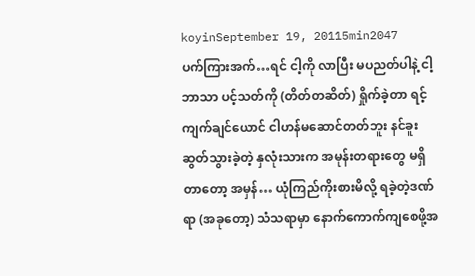koyinSeptember 19, 20115min2047
ပက်ကြားအက်…ရင် ငါ့ကို လာပြီး မပညတ်ပါနဲ့ ငါ့ဘာသာ ပင့်သတ်ကို (တိတ်တဆိတ်) ရှိုက်ခဲ့တာ ရင့်ကျက်ချင်ယောင် ငါဟန်မဆောင်တတ်ဘူး နင်ခူးဆွတ်သွားခဲ့တဲ့ နှလုံးသားက အမုန်းတရားတွေ မရှိတာတော့ အမှန်… ယုံကြည်ကိုးစားမိလို့ ရခဲ့တဲ့ဒဏ်ရာ (အခုတော့) သံသရာမှာ နောက်ကောက်ကျစေဖို့အ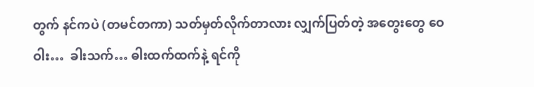တွက် နင်ကပဲ (တမင်တကာ) သတ်မှတ်လိုက်တာလား လျှက်ပြတ်တဲ့ အတွေးတွေ ဝေဝါး…  ခါးသက်… ဓါးထက်ထက်နဲ့ ရင်ကို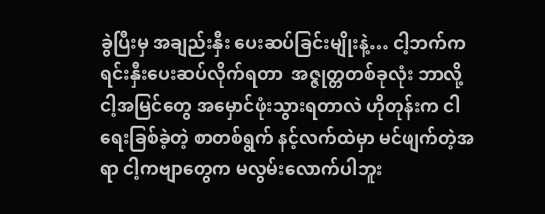ခွဲပြီးမှ အချည်းနှီး ပေးဆပ်ခြင်းမျိုးနဲ့… ငါ့ဘက်က ရင်းနှီးပေးဆပ်လိုက်ရတာ  အဇ္ဇုတ္တတစ်ခုလုံး ဘာလို့ ငါ့အမြင်တွေ အမှောင်ဖုံးသွားရတာလဲ ဟိုတုန်းက ငါရေးခြစ်ခဲ့တဲ့ စာတစ်ရွက် နင့်လက်ထဲမှာ မင်ဖျက်တဲ့အရာ ငါ့ကဗျာတွေက မလွမ်းလောက်ပါဘူး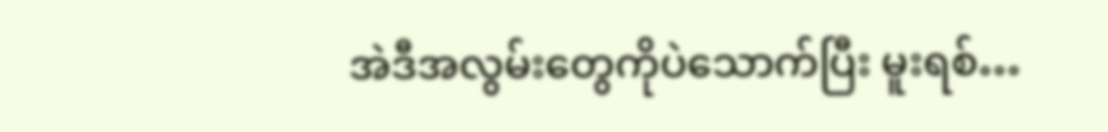အဲဒီအလွမ်းတွေကိုပဲသောက်ပြီး မူးရစ်…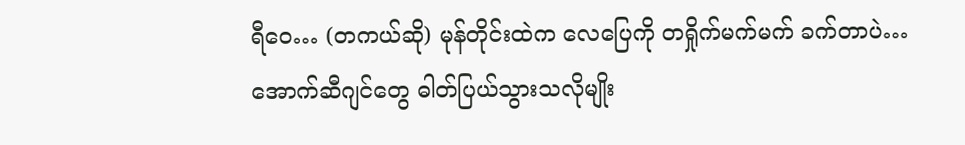ရီဝေ… (တကယ်ဆို) မုန်တိုင်းထဲက လေပြေကို တရှိုက်မက်မက် ခက်တာပဲ… အောက်ဆီဂျင်တွေ ဓါတ်ပြယ်သွားသလိုမျိုး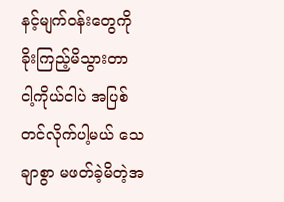နင့်မျက်ဝန်းတွေကို ခိုးကြည့်မိသွားတာ ငါ့ကိုယ်ငါပဲ အပြစ်တင်လိုက်ပါ့မယ် သေချာစွာ မဖတ်ခဲ့မိတဲ့အ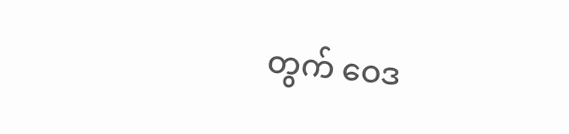တွက် ဝေဒ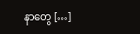နာတွေ […]